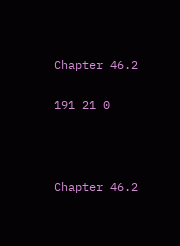Chapter 46.2

191 21 0



Chapter 46.2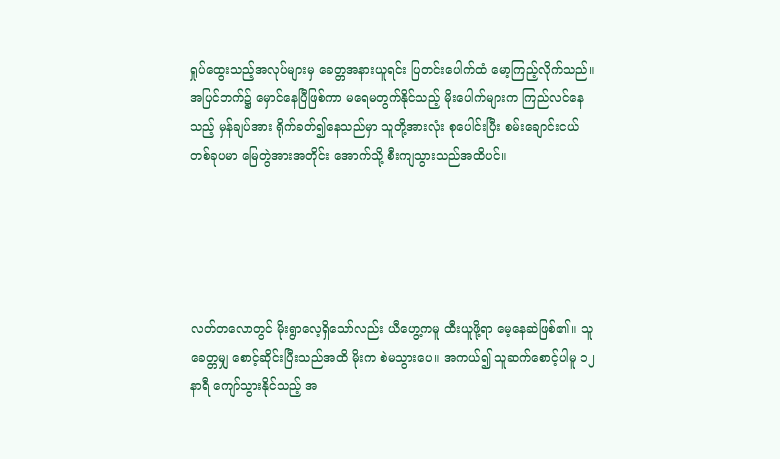ရှုပ်ထွေးသည့်အလုပ်များမှ ခေတ္တအနားယူရင်း ပြတင်းပေါက်ထံ မော့ကြည့်လိုက်သည်။ အပြင်ဘက်၌ မှောင်နေပြီဖြစ်ကာ မရေမတွက်နိုင်သည့် မိုးပေါက်များက ကြည်လင်နေသည့် မှန်ချပ်အား ရိုက်ခတ်၍နေသည်မှာ သူတို့အားလုံး စုပေါင်းပြီး စမ်းချောင်းငယ်တစ်ခုပမာ မြေတွဲအားအတိုင်း အောက်သို့ စီးကျသွားသည်အထိပင်။





လတ်တလောတွင် မိုးရွာလေ့ရှိသော်လည်း ယီဟွေ့ကမူ ထီးယူဖို့ရာ မေ့နေဆဲဖြစ်၏။ သူခေတ္တမျှ စောင့်ဆိုင်းပြီးသည်အထိ မိုးက စဲမသွားပေ။ အကယ်၍ သူဆက်စောင့်ပါမူ ၁၂နာရီ ကျော်သွားနိုင်သည့် အ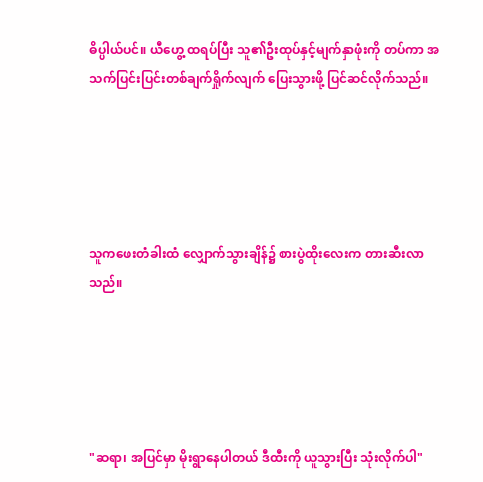ဓိပ္ပါယ်ပင်။ ယီဟွေ့ ထရပ်ပြီး သူ၏ဦးထုပ်နှင့်မျက်နှာဖုံးကို တပ်ကာ အသက်ပြင်းပြင်းတစ်ချက်ရှိုက်လျက် ပြေးသွားဖို့ ပြင်ဆင်လိုက်သည်။





သူကဖေးတံခါးထံ လျှောက်သွားချိန်၌ စားပွဲထိုးလေးက တားဆီးလာသည်။





"ဆရာ၊ အပြင်မှာ မိုးရွာနေပါတယ် ဒီထီးကို ယူသွားပြီး သုံးလိုက်ပါ"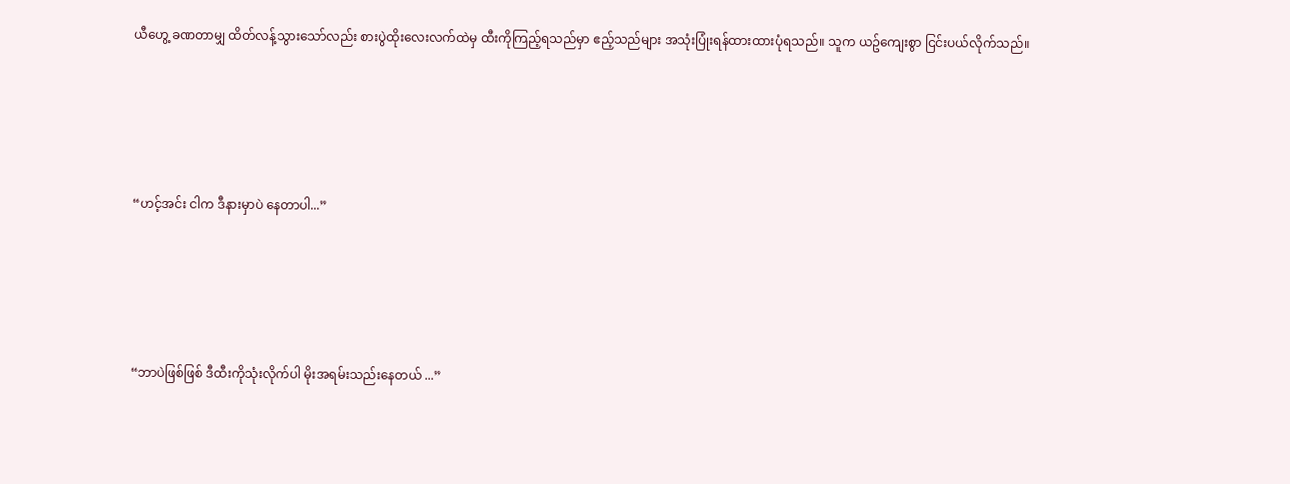ယီဟွေ့ ခဏတာမျှ ထိတ်လန့်သွားသော်လည်း စားပွဲထိုးလေးလက်ထဲမှ ထီးကိုကြည့်ရသည်မှာ ဧည့်သည်များ အသုံးပြုံးရန်ထားထားပုံရသည်။ သူက ယဥ်ကျေးစွာ ငြင်းပယ်လိုက်သည်။





“ဟင့်အင်း ငါက ဒီနားမှာပဲ နေတာပါ...”





“ဘာပဲဖြစ်ဖြစ် ဒီထီးကိုသုံးလိုက်ပါ မိုးအရမ်းသည်းနေတယ် ...”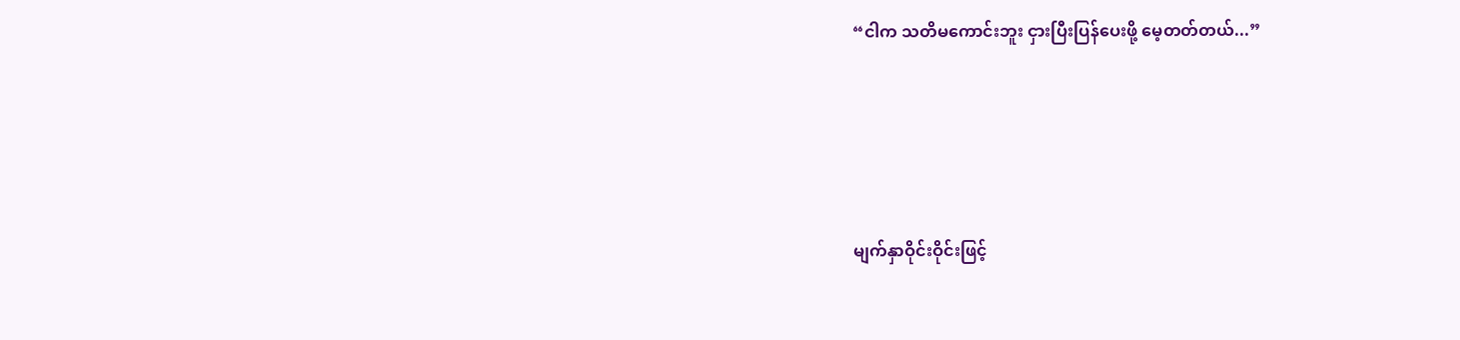“ငါက သတိမကောင်းဘူး ငှားပြီးပြန်ပေးဖို့ မေ့တတ်တယ်...”





မျက်နှာဝိုင်းဝိုင်းဖြင့်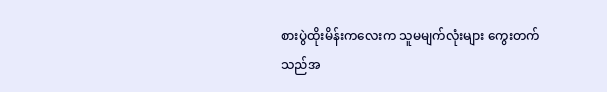စားပွဲထိုးမိန်းကလေးက သူမမျက်လုံးများ ကွေးတက်သည်အ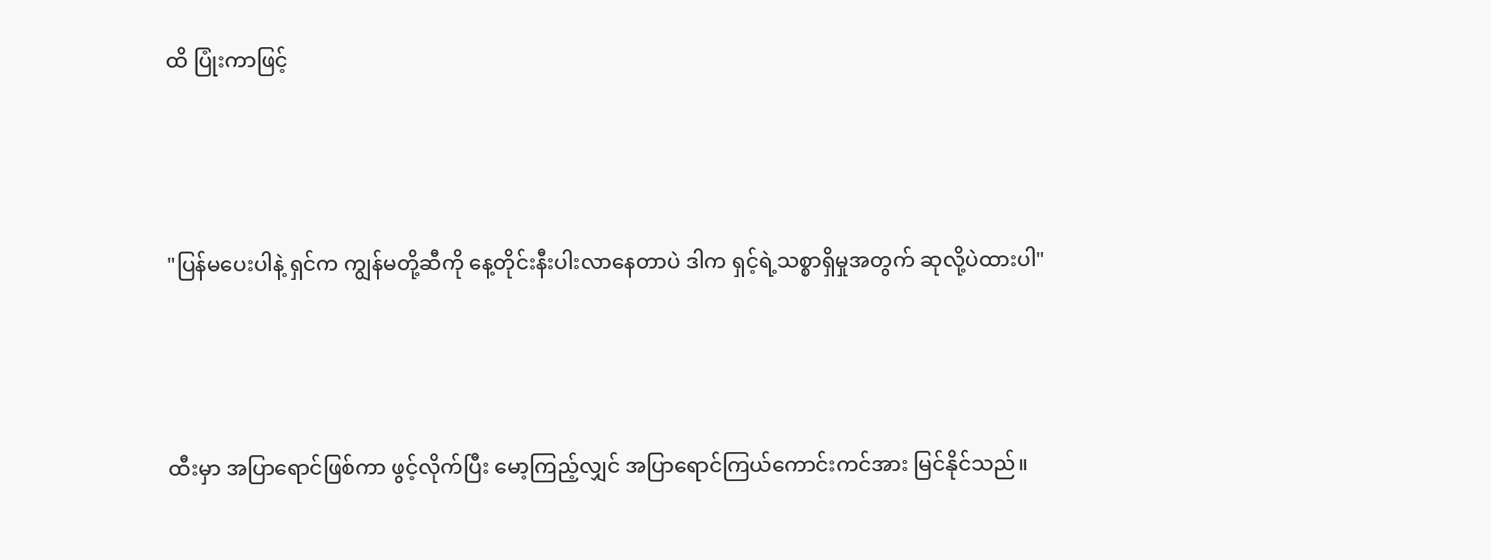ထိ ပြုံးကာဖြင့်





"ပြန်မပေးပါနဲ့ ရှင်က ကျွန်မတို့ဆီကို နေ့တိုင်းနီးပါးလာနေတာပဲ ဒါက ရှင့်ရဲ့သစ္စာရှိမှုအတွက် ဆုလို့ပဲထားပါ"





ထီးမှာ အပြာရောင်ဖြစ်ကာ ဖွင့်လိုက်ပြီး မော့ကြည့်လျှင် အပြာရောင်ကြယ်ကောင်းကင်အား မြင်နိုင်သည်။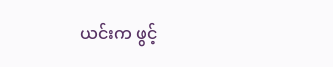ယင်းက ဖွင့်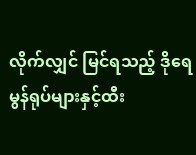လိုက်လျှင် မြင်ရသည့် ဒိုရေမွန်ရုပ်များနှင့်ထီး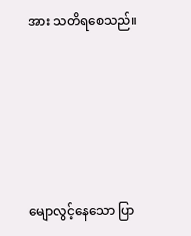အား သတိရစေသည်။





မျောလွင့်နေသော ပြာ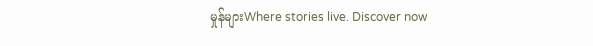မှုန်များWhere stories live. Discover now